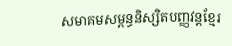សមាគមសម្ពន្ធនិស្សិតបញ្ញវន្តខ្មែរ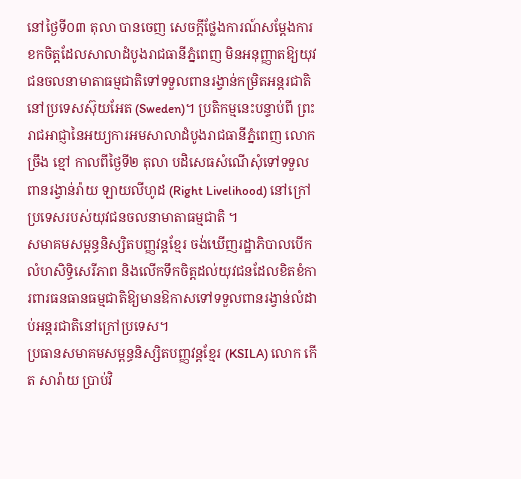នៅថ្ងៃទី០៣ តុលា បានចេញ សេចក្ដីថ្លែងការណ៍សម្ដែងការខកចិត្តដែលសាលាដំបូងរាជធានីភ្នំពេញ មិនអនុញ្ញាតឱ្យយុវជនចលនាមាតាធម្មជាតិទៅទទួលពានរង្វាន់កម្រិតអន្តរជាតិនៅប្រទេសស៊ុយអែត (Sweden)។ ប្រតិកម្មនេះបន្ទាប់ពី ព្រះរាជអាជ្ញានៃអយ្យការអមសាលាដំបូងរាជធានីភ្នំពេញ លោក ច្រឹង ខ្មៅ កាលពីថ្ងៃទី២ តុលា បដិសេធសំណើសុំទៅទទួលពានរង្វាន់រ៉ាយ ឡាយលីហូដ (Right Livelihood) នៅក្រៅប្រទេសរបស់យុវជនចលនាមាតាធម្មជាតិ ។
សមាគមសម្ពន្ធនិស្សិតបញ្ញវន្តខ្មែរ ចង់ឃើញរដ្ឋាភិបាលបើកលំហសិទ្ធិសេរីភាព និងលើកទឹកចិត្តដល់យុវជនដែលខិតខំការពារធនធានធម្មជាតិឱ្យមានឱកាសទៅទទួលពានរង្វាន់លំដាប់អន្តរជាតិនៅក្រៅប្រទេស។
ប្រធានសមាគមសម្ពន្ធនិស្សិតបញ្ញវន្តខ្មែរ (KSILA) លោក កើត សារ៉ាយ ប្រាប់វិ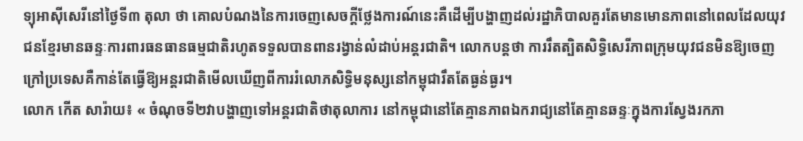ទ្យុអាស៊ីសេរីនៅថ្ងៃទី៣ តុលា ថា គោលបំណងនៃការចេញសេចក្ដីថ្លែងការណ៍នេះគឺដើម្បីបង្ហាញដល់រដ្ឋាភិបាលគួរតែមានមោនភាពនៅពេលដែលយុវជនខ្មែរមានឆន្ទៈការពារធនធានធម្មជាតិរហូតទទួលបានពានរង្វាន់លំដាប់អន្តរជាតិ។ លោកបន្តថា ការរឹតត្បិតសិទ្ធិសេរីភាពក្រុមយុវជនមិនឱ្យចេញក្រៅប្រទេសគឺកាន់តែធ្វើឱ្យអន្តរជាតិមើលឃើញពីការរំលោភសិទ្ធិមនុស្សនៅកម្ពុជារឹតតែធ្ងន់ធ្ងរ។
លោក កើត សារ៉ាយ៖ « ចំណុចទី២វាបង្ហាញទៅអន្តរជាតិថាតុលាការ នៅកម្ពុជានៅតែគ្មានភាពឯករាជ្យនៅតែគ្មានឆន្ទៈក្នុងការស្វែងរកភា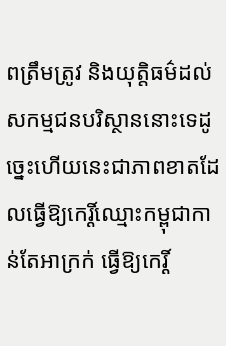ពត្រឹមត្រូវ និងយុត្តិធម៌ដល់សកម្មជនបរិស្ថាននោះទេដូច្នេះហើយនេះជាភាពខាតដែលធ្វើឱ្យកេរ្តិ៍ឈ្មោះកម្ពុជាកាន់តែអាក្រក់ ធ្វើឱ្យកេរ្តិ៍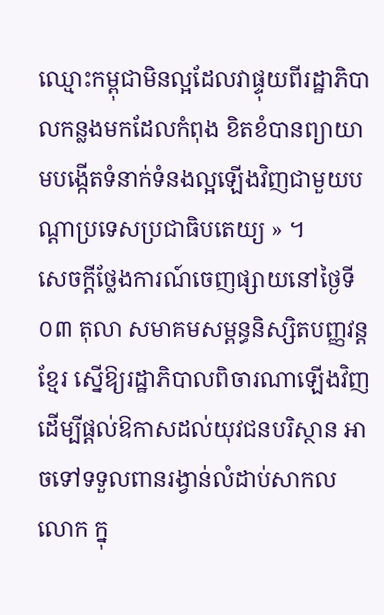ឈ្មោះកម្ពុជាមិនល្អដែលវាផ្ទុយពីរដ្ឋាភិបាលកន្លងមកដែលកំពុង ខិតខំបានព្យាយាមបង្កើតទំនាក់ទំនងល្អឡើងវិញជាមួយបណ្ដាប្រទេសប្រជាធិបតេយ្យ » ។
សេចក្ដីថ្លែងការណ៍ចេញផ្សាយនៅថ្ងៃទី០៣ តុលា សមាគមសម្ពន្ធនិស្សិតបញ្ញវន្តខ្មែរ ស្នើឱ្យរដ្ឋាភិបាលពិចារណាឡើងវិញដើម្បីផ្ដល់ឱកាសដល់យុវជនបរិស្ថាន អាចទៅទទួលពានរង្វាន់លំដាប់សាកលលោក ក្នុ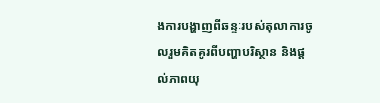ងការបង្ហាញពីឆន្ទៈរបស់តុលាការចូលរួមគិតគូរពីបញ្ហាបរិស្ថាន និងផ្ដល់ភាពយុ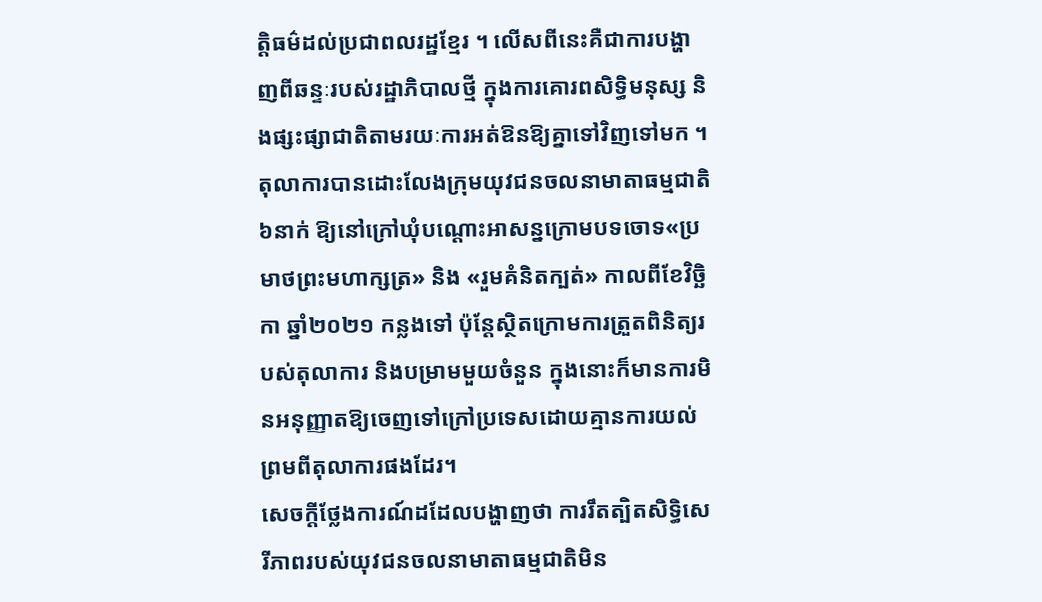ត្តិធម៌ដល់ប្រជាពលរដ្ឋខ្មែរ ។ លើសពីនេះគឺជាការបង្ហាញពីឆន្ទៈរបស់រដ្ឋាភិបាលថ្មី ក្នុងការគោរពសិទ្ធិមនុស្ស និងផ្សះផ្សាជាតិតាមរយៈការអត់ឱនឱ្យគ្នាទៅវិញទៅមក ។
តុលាការបានដោះលែងក្រុមយុវជនចលនាមាតាធម្មជាតិ ៦នាក់ ឱ្យនៅក្រៅឃុំបណ្ដោះអាសន្នក្រោមបទចោទ«ប្រមាថព្រះមហាក្សត្រ» និង «រួមគំនិតក្បត់» កាលពីខែវិច្ឆិកា ឆ្នាំ២០២១ កន្លងទៅ ប៉ុន្តែស្ថិតក្រោមការត្រួតពិនិត្យរបស់តុលាការ និងបម្រាមមួយចំនួន ក្នុងនោះក៏មានការមិនអនុញ្ញាតឱ្យចេញទៅក្រៅប្រទេសដោយគ្មានការយល់ព្រមពីតុលាការផងដែរ។
សេចក្ដីថ្លែងការណ៍ដដែលបង្ហាញថា ការរឹតត្បិតសិទ្ធិសេរីភាពរបស់យុវជនចលនាមាតាធម្មជាតិមិន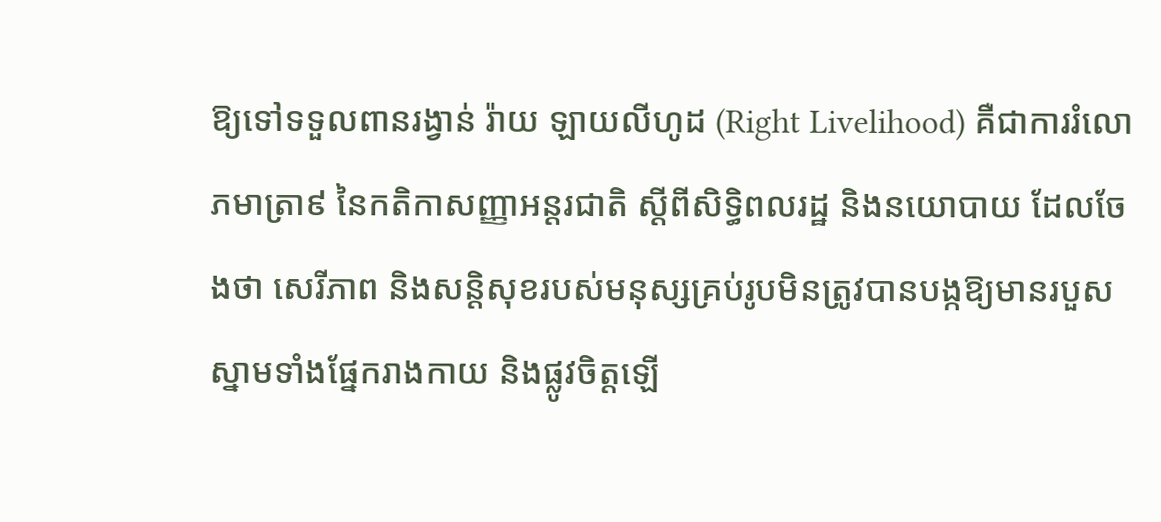ឱ្យទៅទទួលពានរង្វាន់ រ៉ាយ ឡាយលីហូដ (Right Livelihood) គឺជាការរំលោភមាត្រា៩ នៃកតិកាសញ្ញាអន្តរជាតិ ស្ដីពីសិទ្ធិពលរដ្ឋ និងនយោបាយ ដែលចែងថា សេរីភាព និងសន្តិសុខរបស់មនុស្សគ្រប់រូបមិនត្រូវបានបង្កឱ្យមានរបួសស្នាមទាំងផ្នែករាងកាយ និងផ្លូវចិត្តឡើ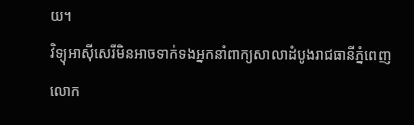យ។
វិទ្យុអាស៊ីសេរីមិនអាចទាក់ទងអ្នកនាំពាក្យសាលាដំបូងរាជធានីភ្នំពេញលោក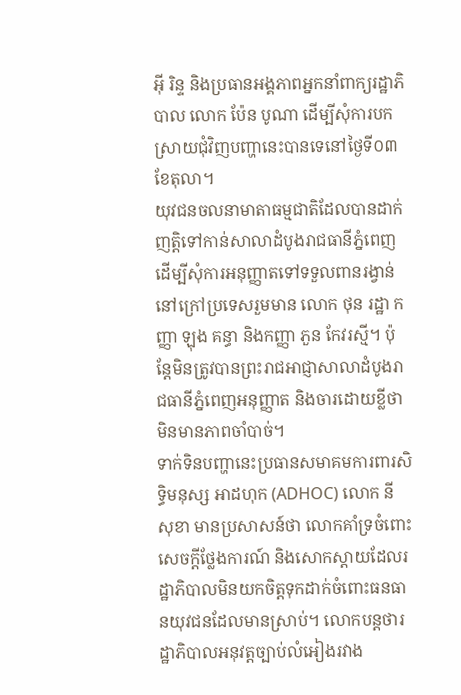អ៊ី រិន្ទ និងប្រធានអង្គភាពអ្នកនាំពាក្យរដ្ឋាភិបាល លោក ប៉ែន បូណា ដើម្បីសុំការបកស្រាយជុំវិញបញ្ហានេះបានទេនៅថ្ងៃទី០៣ ខែតុលា។
យុវជនចលនាមាតាធម្មជាតិដែលបានដាក់ញត្តិទៅកាន់សាលាដំបូងរាជធានីភ្នំពេញដើម្បីសុំការអនុញ្ញាតទៅទទួលពានរង្វាន់នៅក្រៅប្រទេសរួមមាន លោក ថុន រដ្ឋា កញ្ញា ឡុង គន្ធា និងកញ្ញា ភួន កែវរស្មី។ ប៉ុន្តែមិនត្រូវបានព្រះរាជអាជ្ញាសាលាដំបូងរាជធានីភ្នំពេញអនុញ្ញាត និងចារដោយខ្លីថាមិនមានភាពចាំបាច់។
ទាក់ទិនបញ្ហានេះប្រធានសមាគមការពារសិទ្ធិមនុស្ស អាដហុក (ADHOC) លោក នី សុខា មានប្រសាសន៍ថា លោកគាំទ្រចំពោះសេចក្ដីថ្លែងការណ៍ និងសោកស្ដាយដែលរដ្ឋាភិបាលមិនយកចិត្តទុកដាក់ចំពោះធនធានយុវជនដែលមានស្រាប់។ លោកបន្តថារដ្ឋាភិបាលអនុវត្តច្បាប់លំអៀងរវាង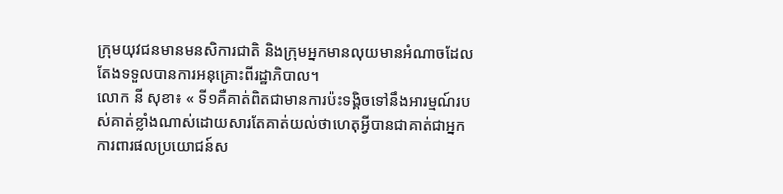ក្រុមយុវជនមានមនសិការជាតិ និងក្រុមអ្នកមានលុយមានអំណាចដែលតែងទទួលបានការអនុគ្រោះពីរដ្ឋាភិបាល។
លោក នី សុខា៖ « ទី១គឺគាត់ពិតជាមានការប៉ះទង្គិចទៅនឹងអារម្មណ៍របស់គាត់ខ្លាំងណាស់ដោយសារតែគាត់យល់ថាហេតុអ្វីបានជាគាត់ជាអ្នកការពារផលប្រយោជន៍ស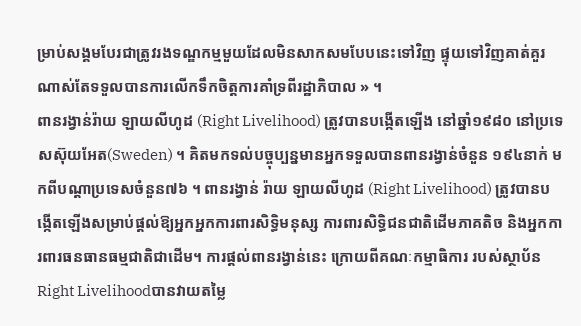ម្រាប់សង្គមបែរជាត្រូវរងទណ្ឌកម្មមួយដែលមិនសាកសមបែបនេះទៅវិញ ផ្ទុយទៅវិញគាត់គួរណាស់តែទទួលបានការលើកទឹកចិត្តការគាំទ្រពីរដ្ឋាភិបាល » ។
ពានរង្វាន់រ៉ាយ ឡាយលីហូដ (Right Livelihood) ត្រូវបានបង្កើតឡើង នៅឆ្នាំ១៩៨០ នៅប្រទេសស៊ុយអែត(Sweden) ។ គិតមកទល់បច្ចុប្បន្នមានអ្នកទទួលបានពានរង្វាន់ចំនួន ១៩៤នាក់ មកពីបណ្ដាប្រទេសចំនួន៧៦ ។ ពានរង្វាន់ រ៉ាយ ឡាយលីហូដ (Right Livelihood) ត្រូវបានបង្កើតឡើងសម្រាប់ផ្ដល់ឱ្យអ្នកអ្នកការពារសិទ្ធិមនុស្ស ការពារសិទ្ធិជនជាតិដើមភាគតិច និងអ្នកការពារធនធានធម្មជាតិជាដើម។ ការផ្ដល់ពានរង្វាន់នេះ ក្រោយពីគណៈកម្មាធិការ របស់ស្ថាប័ន Right Livelihoodបានវាយតម្លៃ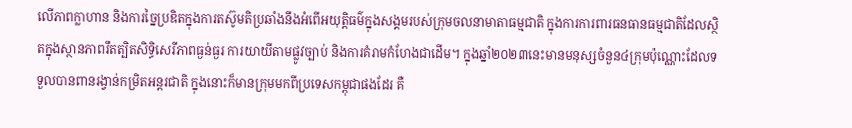លើភាពក្លាហាន និងការច្នៃប្រឌិតក្នុងការតស៊ូមតិប្រឆាំងនឹងអំពើអយុត្តិធម៌ក្នុងសង្គមរបស់ក្រុមចលនាមាតាធម្មជាតិ ក្នុងការការពារធនធានធម្មជាតិដែលស្ថិតក្នុងស្ថានភាពរឹតត្បិតសិទ្ធិសេរីភាពធ្ងន់ធ្ងរ ការយាយីតាមផ្លូវច្បាប់ និងការគំរាមកំហែងជាដើម។ ក្នុងឆ្នាំ២០២៣នេះមានមនុស្សចំនួន៤ក្រុមប៉ុណ្ណោះដែលទទួលបានពានរង្វាន់កម្រិតអន្តរជាតិ ក្នុងនោះក៏មានក្រុមមកពីប្រទេសកម្ពុជាផងដែរ គឺ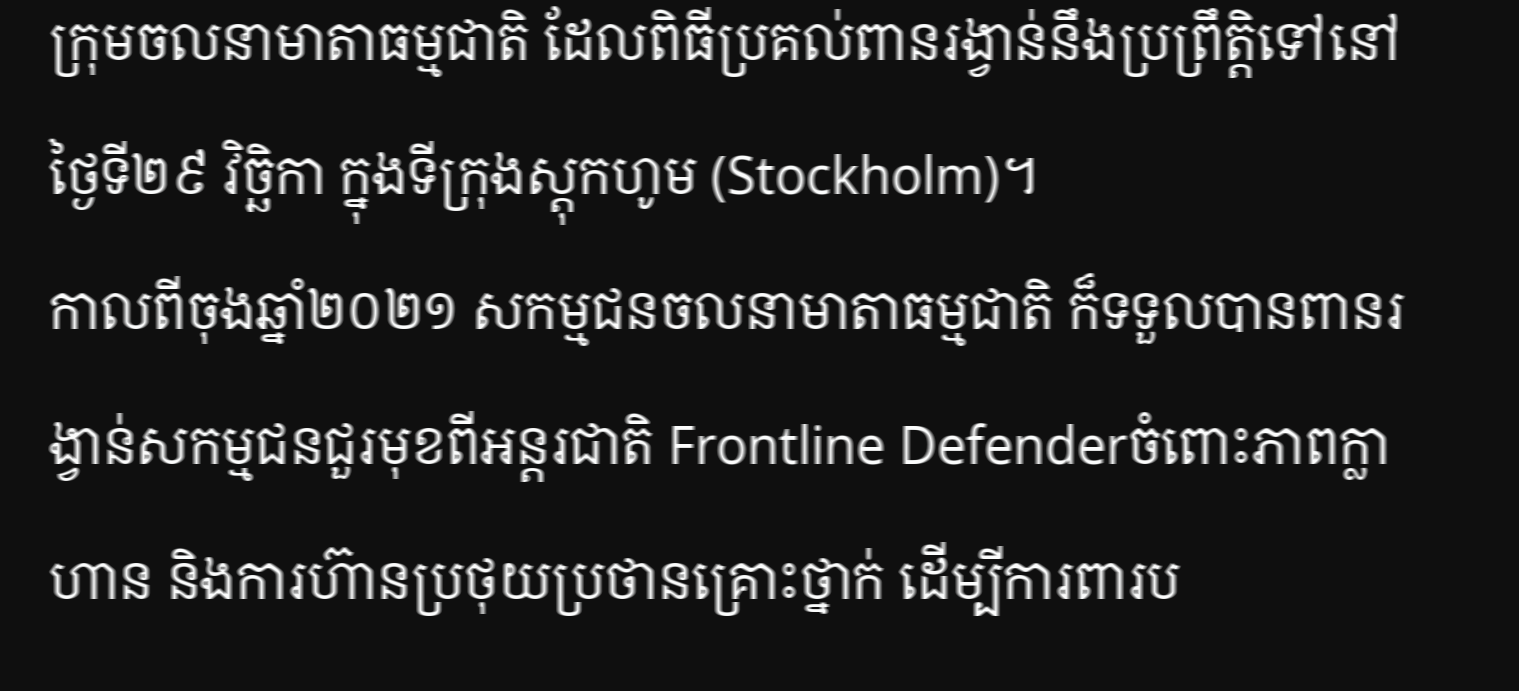ក្រុមចលនាមាតាធម្មជាតិ ដែលពិធីប្រគល់ពានរង្វាន់នឹងប្រព្រឹត្តិទៅនៅថ្ងៃទី២៩ វិច្ឆិកា ក្នុងទីក្រុងស្តុកហូម (Stockholm)។
កាលពីចុងឆ្នាំ២០២១ សកម្មជនចលនាមាតាធម្មជាតិ ក៏ទទួលបានពានរង្វាន់សកម្មជនជួរមុខពីអន្តរជាតិ Frontline Defenderចំពោះភាពក្លាហាន និងការហ៊ានប្រថុយប្រថានគ្រោះថ្នាក់ ដើម្បីការពារប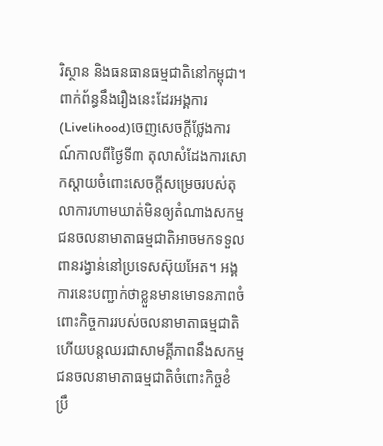រិស្ថាន និងធនធានធម្មជាតិនៅកម្ពុជា។
ពាក់ព័ន្ធនឹងរឿងនេះដែរអង្គការ(Livelihood)ចេញសេចក្ដីថ្លែងការណ៍កាលពីថ្ងៃទី៣ តុលាសំដែងការសោកស្ដាយចំពោះសេចក្ដីសម្រេចរបស់តុលាការហាមឃាត់មិនឲ្យតំណាងសកម្មជនចលនាមាតាធម្មជាតិអាចមកទទួលពានរង្វាន់នៅប្រទេសស៊ុយអែត។ អង្គការនេះបញ្ជាក់ថាខ្លួនមានមោទនភាពចំពោះកិច្ចការរបស់ចលនាមាតាធម្មជាតិ ហើយបន្តឈរជាសាមគ្គីភាពនឹងសកម្មជនចលនាមាតាធម្មជាតិចំពោះកិច្ចខំប្រឹ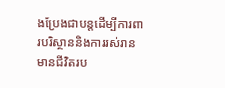ងប្រែងជាបន្តដើម្បីការពារបរិស្ថាននិងការរស់រានមានជីវិតរប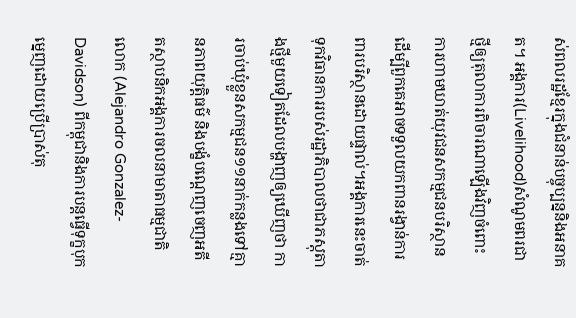ស់ពលរដ្ឋខ្មែរក្នុងជំនាន់បច្ចុប្បន្ននិងអនាគត។ អង្គការ(Livelihood)សំណូមពរជាថ្មីឲ្យតុលាការពិចារណាឡើងវិញចំពោះការហាមឃាត់យុវជនសកម្មជនបរិស្ថានដើម្បីពួកគេអាចទទួលយកពានរង្វាន់ការពារបរិស្ថានដោយផ្ទាល់។អង្គការនេះចាត់ទុកវិធានការរបស់រដ្ឋាភិបាលថាជាភស្តុតាងថ្មីមួយទៀតដែលបង្ហាញឲ្យឃើញថា ការចាប់ឃុំខ្លួនសកម្មជន១១នាក់កន្លងទៅគ្មានភាពយុត្តិធម៌ និងបង្ខំបណ្ដេញចេញអតីតស្ថាបនិកអង្គការចលនាមាតាធម្មជាតិ លោក (Alejandro Gonzalez-Davidson) ពីកម្ពុជានិងការបន្តធ្វើទុក្ខបុកម្នេញដោយប្រើប្រាស់តុ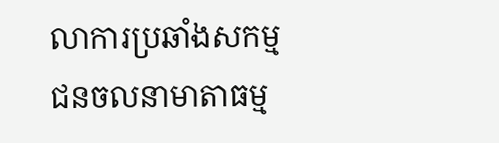លាការប្រឆាំងសកម្មជនចលនាមាតាធម្ម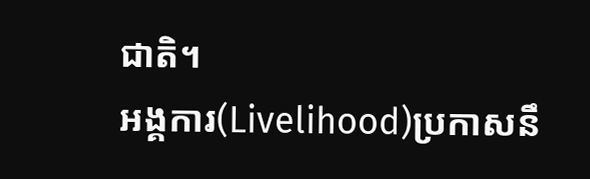ជាតិ។
អង្គការ(Livelihood)ប្រកាសនឹ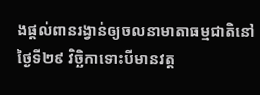ងផ្ដល់ពានរង្វាន់ឲ្យចលនាមាតាធម្មជាតិនៅថ្ងៃទី២៩ វិច្ឆិកាទោះបីមានវត្ត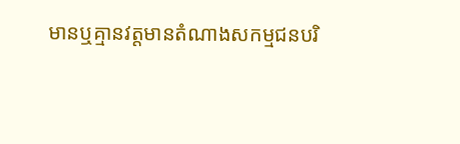មានឬគ្មានវត្តមានតំណាងសកម្មជនបរិ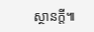ស្ថានក្ដី៕